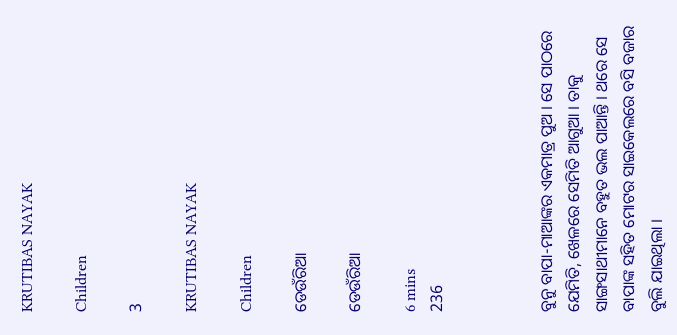KRUTIBAS NAYAK

Children

3

KRUTIBAS NAYAK

Children

ଡେଉଁରିଆ

ଡେଉଁରିଆ

6 mins
236



ବୁନୁ ବାପା-ମାଆଙ୍କର ଏକମାତ୍ର ପୁଅ । ସେ ପାଠରେ ଯେମିତି, ଖେଳରେ ସେମିତି ଆଗୁଆ । ତାକୁ ସାଙ୍ଗସାଥୀମାନେ ବହୁତ ଭଲ ପାଆନ୍ତି । ଥରେ ସେ ବାପାଙ୍କ ସହିତ ମୋଟର ସାଇକେଲରେ ବସି ବଜାର ବୁଲି ଯାଇଥିଲା ।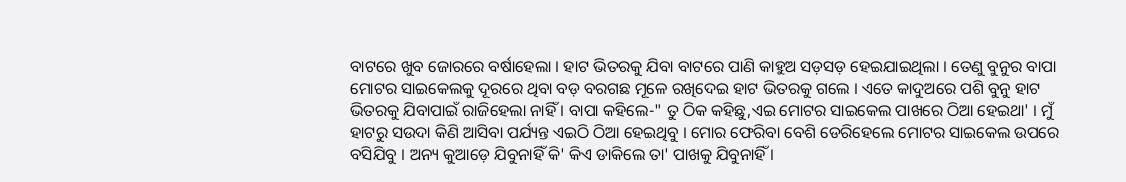ବାଟରେ ଖୁବ ଜୋରରେ ବର୍ଷାହେଲା । ହାଟ ଭିତରକୁ ଯିବା ବାଟରେ ପାଣି କାହୁଅ ସଡ଼ସଡ଼ ହେଇଯାଇଥିଲା । ତେଣୁ ବୁନୁର ବାପା ମୋଟର ସାଇକେଲକୁ ଦୂରରେ ଥିବା ବଡ଼ ବରଗଛ ମୂଳେ ରଖିଦେଇ ହାଟ ଭିତରକୁ ଗଲେ । ଏତେ କାଦୁଅରେ ପଶି ବୁନୁ ହାଟ ଭିତରକୁ ଯିବାପାଇଁ ରାଜିହେଲା ନାହିଁ । ବାପା କହିଲେ-" ତୁ ଠିକ କହିଛୁ,ଏଇ ମୋଟର ସାଇକେଲ ପାଖରେ ଠିଆ ହେଇଥା' । ମୁଁ ହାଟରୁ ସଉଦା କିଣି ଆସିବା ପର୍ଯ୍ୟନ୍ତ ଏଇଠି ଠିଆ ହେଇଥିବୁ । ମୋର ଫେରିବା ବେଶି ଡେରିହେଲେ ମୋଟର ସାଇକେଲ ଉପରେ ବସିଯିବୁ । ଅନ୍ୟ କୁଆଡ଼େ ଯିବୁନାହିଁ କି' କିଏ ଡାକିଲେ ତା' ପାଖକୁ ଯିବୁନାହିଁ ।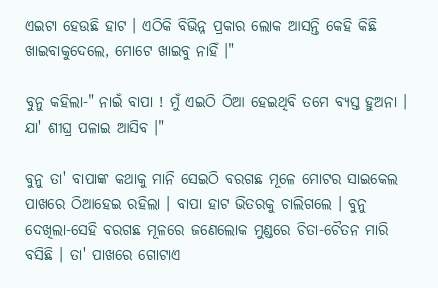ଏଇଟା ହେଉଛି ହାଟ । ଏଠିକି ବିଭିନ୍ନ ପ୍ରକାର ଲୋକ ଆସନ୍ତି କେହି କିଛି ଖାଇବାକୁଦେଲେ, ମୋଟେ ଖାଇବୁ ନାହିଁ ।"

ବୁନୁ କହିଲା-" ନାଇଁ ବାପା ! ମୁଁ ଏଇଠି ଠିଆ ହେଇଥିବି ତମେ ବ୍ୟସ୍ତ ହୁଅନା । ଯା' ଶୀଘ୍ର ପଳାଇ ଆସିବ ।"

ବୁନୁ ତା' ବାପାଙ୍କ କଥାକୁ ମାନି ସେଇଠି ବରଗଛ ମୂଳେ ମୋଟର ସାଇକେଲ ପାଖରେ ଠିଆହେଇ ରହିଲା । ବାପା ହାଟ ଭିତରକୁ ଚାଲିଗଲେ । ବୁନୁ ଦେଖିଲା-ସେହି ବରଗଛ ମୂଳରେ ଜଣେଲୋକ ମୁଣ୍ଡରେ ଚିତା-ଚୈତନ ମାରି ବସିଛି । ତା' ପାଖରେ ଗୋଟାଏ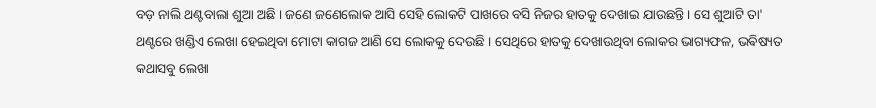ବଡ଼ ନାଲି ଥଣ୍ଟବାଲା ଶୁଆ ଅଛି । ଜଣେ ଜଣେଲୋକ ଆସି ସେହି ଲୋକଟି ପାଖରେ ବସି ନିଜର ହାତକୁ ଦେଖାଇ ଯାଉଛନ୍ତି । ସେ ଶୁଆଟି ତା' ଥଣ୍ଟରେ ଖଣ୍ଡିଏ ଲେଖା ହେଇଥିବା ମୋଟା କାଗଜ ଆଣି ସେ ଲୋକକୁ ଦେଉଛି । ସେଥିରେ ହାତକୁ ଦେଖାଉଥିବା ଲୋକର ଭାଗ୍ୟଫଳ, ଭଵିଷ୍ୟତ କଥାସବୁ ଲେଖା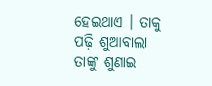ହେଇଥାଏ । ତାକୁ ପଢ଼ି ଶୁଆବାଲା ତାଙ୍କୁ ଶୁଣାଇ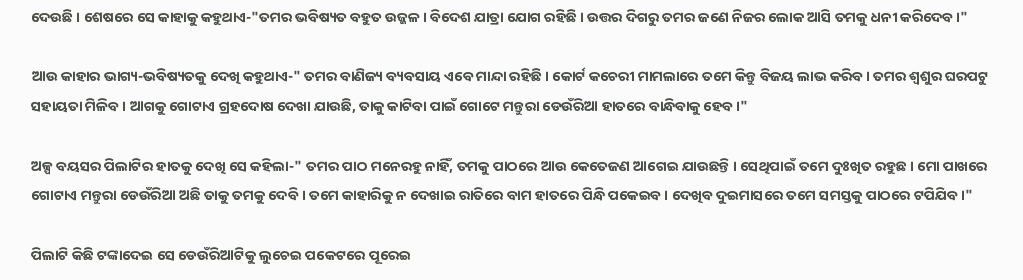ଦେଉଛି । ଶେଷରେ ସେ କାହାକୁ କହୁଥାଏ-"ତମର ଭବିଷ୍ୟତ ବହୁତ ଉଜ୍ଜଳ । ବିଦେଶ ଯାତ୍ରା ଯୋଗ ରହିଛି । ଉତ୍ତର ଦିଗରୁ ତମର ଜଣେ ନିଜର ଲୋକ ଆସି ତମକୁ ଧନୀ କରିଦେବ ।"

ଆଉ କାହାର ଭାଗ୍ୟ-ଭବିଷ୍ୟତକୁ ଦେଖି କହୁଥାଏ-" ତମର ବାଣିଜ୍ୟ ବ୍ୟବସାୟ ଏବେ ମାନ୍ଦା ରହିଛି । କୋର୍ଟ କଚେରୀ ମାମଲାରେ ତମେ କିନ୍ତୁ ବିଜୟ ଲାଭ କରିବ । ତମର ଶ୍ୱଶୁର ଘରପଟୁ ସହାୟତା ମିଳିବ । ଆଗକୁ ଗୋଟାଏ ଗ୍ରହଦୋଷ ଦେଖା ଯାଉଛି, ତାକୁ କାଟିବା ପାଇଁ ଗୋଟେ ମନ୍ତୁରା ଡେଉଁରିଆ ହାତରେ ବାନ୍ଧିବାକୁ ହେବ ।"

ଅଳ୍ପ ବୟସର ପିଲାଟିର ହାତକୁ ଦେଖି ସେ କହିଲା-" ତମର ପାଠ ମନେରହୁ ନାହିଁ, ତମକୁ ପାଠରେ ଆଉ କେତେଜଣ ଆଗେଇ ଯାଉଛନ୍ତି । ସେଥିପାଇଁ ତମେ ଦୁଃଖିତ ରହୁଛ । ମୋ ପାଖରେ ଗୋଟାଏ ମନ୍ତୁରା ଡେଉଁରିଆ ଅଛି ତାକୁ ତମକୁ ଦେବି । ତମେ କାହାରିକୁ ନ ଦେଖାଇ ରାତିରେ ବାମ ହାତରେ ପିନ୍ଧି ପକେଇବ । ଦେଖିବ ଦୁଇମାସରେ ତମେ ସମସ୍ତକୁ ପାଠରେ ଟପିଯିବ ।"

ପିଲାଟି କିଛି ଟଙ୍କାଦେଇ ସେ ଡେଉଁରିଆଟିକୁ ଲୁଚେଇ ପକେଟରେ ପୂରେଇ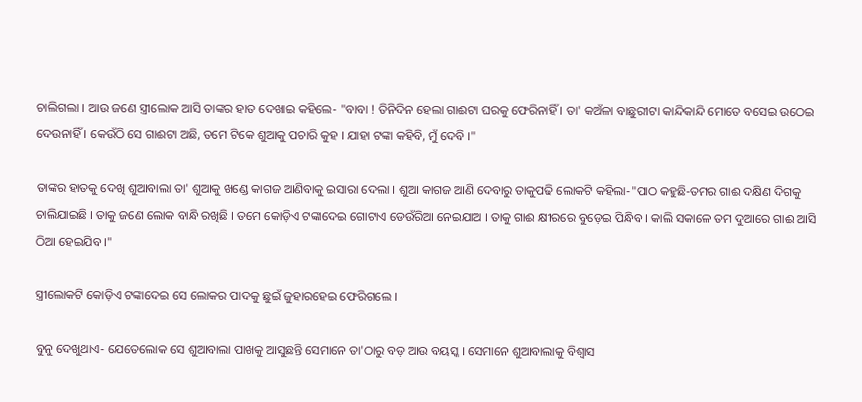ଚାଲିଗଲା । ଆଉ ଜଣେ ସ୍ତ୍ରୀଲୋକ ଆସି ତାଙ୍କର ହାତ ଦେଖାଇ କହିଲେ- "ବାବା ! ତିନିଦିନ ହେଲା ଗାଈଟା ଘରକୁ ଫେରିନାହିଁ । ତା' କଅଁଳା ବାଛୁରୀଟା କାନ୍ଦିକାନ୍ଦି ମୋତେ ବସେଇ ଉଠେଇ ଦେଉନାହିଁ । କେଉଁଠି ସେ ଗାଈଟା ଅଛି, ତମେ ଟିକେ ଶୁଆକୁ ପଚାରି କୁହ । ଯାହା ଟଙ୍କା କହିବି, ମୁଁ ଦେବି ।"

ତାଙ୍କର ହାତକୁ ଦେଖି ଶୁଆବାଲା ତା' ଶୁଆକୁ ଖଣ୍ଡେ କାଗଜ ଆଣିବାକୁ ଇସାରା ଦେଲା । ଶୁଆ କାଗଜ ଆଣି ଦେବାରୁ ତାକୁପଢି ଲୋକଟି କହିଲା-"ପାଠ କହୁଛି-ତମର ଗାଈ ଦକ୍ଷିଣ ଦିଗକୁ ଚାଲିଯାଇଛି । ତାକୁ ଜଣେ ଲୋକ ବାନ୍ଧି ରଖିଛି । ତମେ କୋଡ଼ିଏ ଟଙ୍କାଦେଇ ଗୋଟାଏ ଡେଉଁରିଆ ନେଇଯାଅ । ତାକୁ ଗାଈ କ୍ଷୀରରେ ବୁଡ଼େଇ ପିନ୍ଧିବ । କାଲି ସକାଳେ ତମ ଦୁଆରେ ଗାଈ ଆସି ଠିଆ ହେଇଯିବ ।"

ସ୍ତ୍ରୀଲୋକଟି କୋଡ଼ିଏ ଟଙ୍କାଦେଇ ସେ ଲୋକର ପାଦକୁ ଛୁଇଁ ଜୁହାରହେଇ ଫେରିଗଲେ ।

ବୁନୁ ଦେଖୁଥାଏ- ଯେତେଲୋକ ସେ ଶୁଆବାଲା ପାଖକୁ ଆସୁଛନ୍ତି ସେମାନେ ତା'ଠାରୁ ବଡ଼ ଆଉ ବୟସ୍କ । ସେମାନେ ଶୁଆବାଲାକୁ ବିଶ୍ୱାସ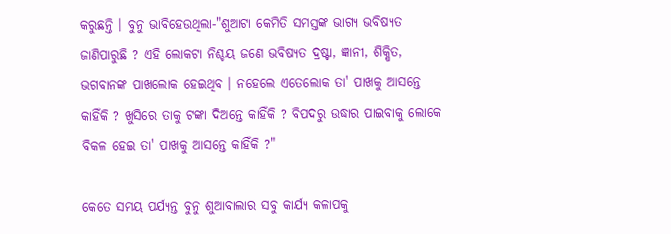କରୁଛନ୍ତି । ବୁନୁ ଭାବିହେଉଥିଲା-"ଶୁଆଟା କେମିତି ସମସ୍ତଙ୍କ ଭାଗ୍ୟ ଭବିଷ୍ୟତ ଜାଣିପାରୁଛି ? ଏହି ଲୋକଟା ନିଶ୍ଚୟ ଜଣେ ଭବିଷ୍ୟତ ଦ୍ରଷ୍ଟା, ଜ୍ଞାନୀ, ଶିକ୍ଷିତ, ଭଗବାନଙ୍କ ପାଖଲୋକ ହେଇଥିବ । ନହେଲେ ଏତେଲୋକ ତା' ପାଖକୁ ଆସନ୍ତେ କାହିଁକି ? ଖୁସିରେ ତାକୁ ଟଙ୍କା ଦିଅନ୍ତେ କାହିଁକି ? ବିପଦରୁ ଉଦ୍ଧାର ପାଇବାକୁ ଲୋକେ ବିକଳ ହେଇ ତା' ପାଖକୁ ଆସନ୍ତେ କାହିଁକି ?"

କେତେ ସମୟ ପର୍ଯ୍ୟନ୍ତ ବୁନୁ ଶୁଆବାଲାର ସବୁ କାର୍ଯ୍ୟ କଳାପକୁ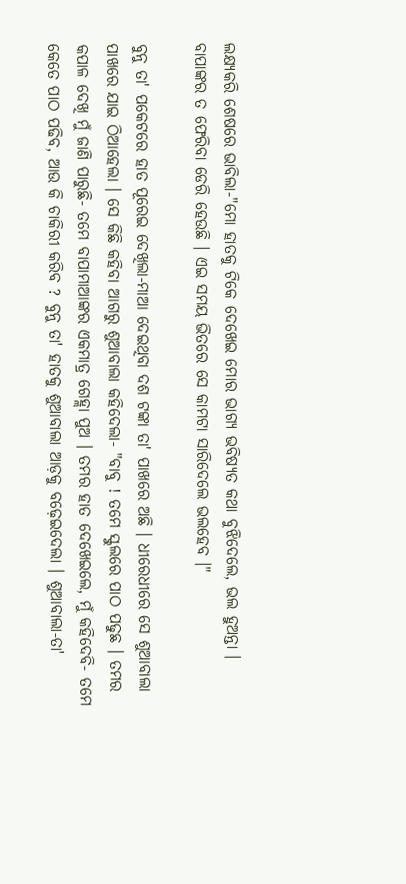ଲକ୍ଷ୍ୟକରି ଶେଷରେ ଭାବିଲା-"ମୋ ହାତକୁ ଟିକେ ଦେଖେଇ ମୋର ଭାଗ୍ୟ ଭବିଷ୍ୟତ କଥା ବୁଝିଦେଲେ, ଭଲ ହୁଅନ୍ତା । ବାପାଙ୍କର ତ ଫେରିବା ଡେରି ହେଉଛି । ଏଇ ସମୟ ଭିତରେ ସେ କାମଟା ସାରିଦେଲେ ଭଲହେବ ।"

ବୁନୁ ତା' ପକେଟରେ ହାତ ପୂରେଇ ଦେଖିଲା-ମାଆ ଦେଇଥିବା ଦଶ ଟଙ୍କା ତା' ପାଖରେ ଅଛି । ଧୀରେଧୀରେ ସେ ଶୁଆବାଲା ପାଖରେ ଯାଇ ଠିଆହେଲା । ସେ କିଛି କହିବା ଆଗରୁ ଶୁଆବାଲା କହିଦେଲା- "ବାବୁ ! ତମେ ସ୍କୁଲରେ ପାଠ ପଢୁଛ । ତମର କପାଳ ଦେଖି ମୁଁ ଜାଣି ପାରୁଛି- ତମେ ବାପାମାଆଙ୍କର ଏକମାତ୍ର ଗେହ୍ଲା ପୁଅ । ତମର ହାତ ଦେଖେଇଲେ, ମୁଁ କହିଦେବି- ତମେ କେତେ ପାଠ ପଢିବ, ଆଉ କି ଚାକିରୀ କରିବ ? ବୁନୁ ତା' ହାତକୁ ଶୁଆବାଲା ଆଡ଼କୁ ବଢ଼େଇଦେଲା । ଶୁଆବାଲା-ତା'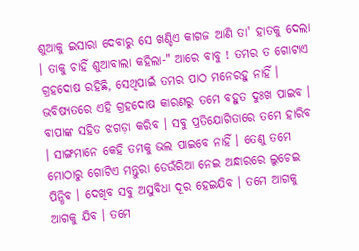ଶୁଆକୁ ଇସାରା ଦେବାରୁ ସେ ଖଣ୍ଡିଏ କାଗଜ ଆଣି ତା' ହାତକୁ ଦେଲା । ତାକୁ ଚାହିଁ ଶୁଆବାଲା କହିଲା-" ଆରେ ବାବୁ ! ତମର ତ ଗୋଟାଏ ଗ୍ରହଦୋଷ ରହିଛି, ସେଥିପାଇଁ ତମର ପାଠ ମନେରହୁ ନାହିଁ । ଭବିଷ୍ୟତରେ ଏହି ଗ୍ରହଦୋଷ କାରଣରୁ ତମେ ବହୁତ ଦୁଃଖ ପାଇବ । ବାପାଙ୍କ ସହିତ ଝଗଡ଼ା କରିବ । ସବୁ ପ୍ରତିଯୋଗିତାରେ ତମେ ହାରିବ । ସାଙ୍ଗମାନେ କେହି ତମକୁ ଭଲ ପାଇବେ ନାହିଁ । ତେଣୁ ତମେ ମୋଠାରୁ ଗୋଟିଏ ମନ୍ତୁରା ଡେଉଁରିଆ ନେଇ ଅନ୍ଧାରରେ ଲୁଚେଇ ପିନ୍ଧିବ । ଦେଖିବ ସବୁ ଅସୁବିଧା ଦୂର ହେଇଯିବ । ତମେ ଆଗକୁ ଆଗକୁ ଯିବ । ତମେ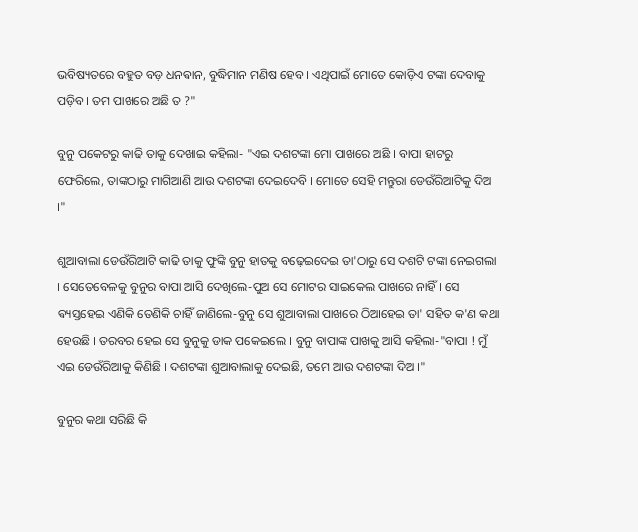ଭବିଷ୍ୟତରେ ବହୁତ ବଡ଼ ଧନଵାନ, ବୁଦ୍ଧିମାନ ମଣିଷ ହେବ । ଏଥିପାଇଁ ମୋତେ କୋଡ଼ିଏ ଟଙ୍କା ଦେବାକୁ ପଡ଼ିବ । ତମ ପାଖରେ ଅଛି ତ ?"

ବୁନୁ ପକେଟରୁ କାଢି ତାକୁ ଦେଖାଇ କହିଲା- "ଏଇ ଦଶଟଙ୍କା ମୋ ପାଖରେ ଅଛି । ବାପା ହାଟରୁ ଫେରିଲେ, ତାଙ୍କଠାରୁ ମାଗିଆଣି ଆଉ ଦଶଟଙ୍କା ଦେଇଦେବି । ମୋତେ ସେହି ମନ୍ତୁରା ଡେଉଁରିଆଟିକୁ ଦିଅ ।"

ଶୁଆବାଲା ଡେଉଁରିଆଟି କାଢି ତାକୁ ଫୁଙ୍କି ବୁନୁ ହାତକୁ ବଢ଼େଇଦେଇ ତା'ଠାରୁ ସେ ଦଶଟି ଟଙ୍କା ନେଇଗଲା । ସେତେବେଳକୁ ବୁନୁର ବାପା ଆସି ଦେଖିଲେ-ପୁଅ ସେ ମୋଟର ସାଇକେଲ ପାଖରେ ନାହିଁ । ସେ ଵ୍ୟସ୍ତହେଇ ଏଣିକି ତେଣିକି ଚାହିଁ ଜାଣିଲେ-ବୁନୁ ସେ ଶୁଆବାଲା ପାଖରେ ଠିଆହେଇ ତା' ସହିତ କ'ଣ କଥା ହେଉଛି । ତରବର ହେଇ ସେ ବୁନୁକୁ ଡାକ ପକେଇଲେ । ବୁନୁ ବାପାଙ୍କ ପାଖକୁ ଆସି କହିଲା-"ବାପା ! ମୁଁ ଏଇ ଡେଉଁରିଆକୁ କିଣିଛି । ଦଶଟଙ୍କା ଶୁଆବାଲାକୁ ଦେଇଛି, ତମେ ଆଉ ଦଶଟଙ୍କା ଦିଅ ।"

ବୁନୁର କଥା ସରିଛି କି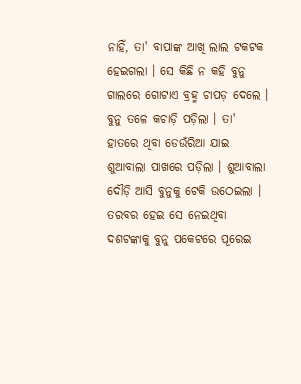ନାହିଁ, ତା' ବାପାଙ୍କ ଆଖି ଲାଲ ଟକଟକ ହେଇଗଲା । ସେ କିଛି ନ କହି ବୁନୁ ଗାଲରେ ଗୋଟାଏ ବ୍ରହ୍ମ ଚାପଡ଼ ଦେଲେ । ବୁନୁ ତଳେ କଚାଡ଼ି ପଡ଼ିଲା । ତା' ହାତରେ ଥିବା ଡେଉଁରିଆ ଯାଇ ଶୁଆବାଲା ପାଖରେ ପଡ଼ିଲା । ଶୁଆବାଲା ଦୌଡ଼ି ଆସି ବୁନୁକୁ ଟେକି ଉଠେଇଲା । ତରବର ହେଇ ସେ ନେଇଥିବା ଦଶଟଙ୍କାକୁ ବୁନୁ ପକେଟରେ ପୂରେଇ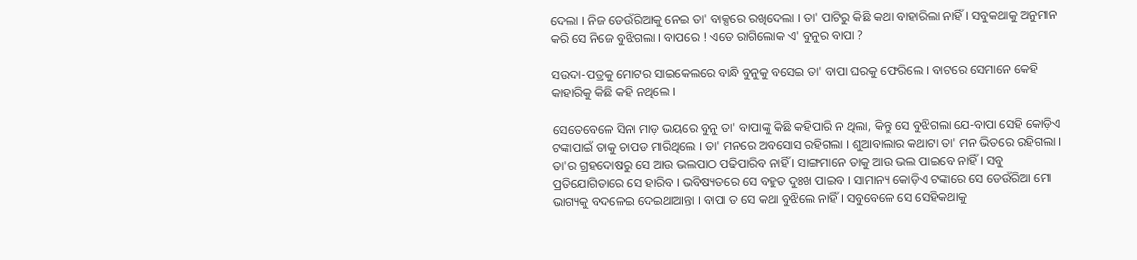ଦେଲା । ନିଜ ଡେଉଁରିଆକୁ ନେଇ ତା' ବାକ୍ସରେ ରଖିଦେଲା । ତା' ପାଟିରୁ କିଛି କଥା ବାହାରିଲା ନାହିଁ । ସବୁକଥାକୁ ଅନୁମାନ କରି ସେ ନିଜେ ବୁଝିଗଲା । ବାପରେ ! ଏତେ ରାଗିଲୋକ ଏ' ବୁନୁର ବାପା ?

ସଉଦା-ପତ୍ରକୁ ମୋଟର ସାଇକେଲରେ ବାନ୍ଧି ବୁନୁକୁ ବସେଇ ତା' ବାପା ଘରକୁ ଫେରିଲେ । ବାଟରେ ସେମାନେ କେହି କାହାରିକୁ କିଛି କହି ନଥିଲେ ।

ସେତେବେଳେ ସିନା ମାଡ଼ ଭୟରେ ବୁନୁ ତା' ବାପାଙ୍କୁ କିଛି କହିପାରି ନ ଥିଲା, କିନ୍ତୁ ସେ ବୁଝିଗଲା ଯେ-ବାପା ସେହି କୋଡ଼ିଏ ଟଙ୍କାପାଇଁ ତାକୁ ଚାପଡ ମାରିଥିଲେ । ତା' ମନରେ ଅବସୋସ ରହିଗଲା । ଶୁଆବାଲାର କଥାଟା ତା' ମନ ଭିତରେ ରହିଗଲା । ତା'ର ଗ୍ରହଦୋଷରୁ ସେ ଆଉ ଭଲପାଠ ପଢିପାରିବ ନାହିଁ । ସାଙ୍ଗମାନେ ତାକୁ ଆଉ ଭଲ ପାଇବେ ନାହିଁ । ସବୁ ପ୍ରତିଯୋଗିତାରେ ସେ ହାରିବ । ଭବିଷ୍ୟତରେ ସେ ବହୁତ ଦୁଃଖ ପାଇବ । ସାମାନ୍ୟ କୋଡ଼ିଏ ଟଙ୍କାରେ ସେ ଡେଉଁରିଆ ମୋ ଭାଗ୍ୟକୁ ବଦଳେଇ ଦେଇଥାଆନ୍ତା । ବାପା ତ ସେ କଥା ବୁଝିଲେ ନାହିଁ । ସବୁବେଳେ ସେ ସେହିକଥାକୁ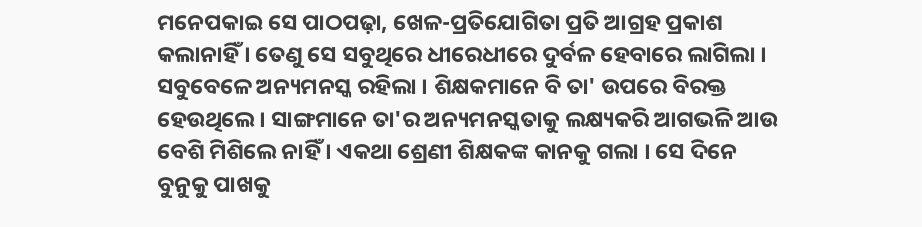ମନେପକାଇ ସେ ପାଠପଢ଼ା, ଖେଳ-ପ୍ରତିଯୋଗିତା ପ୍ରତି ଆଗ୍ରହ ପ୍ରକାଶ କଲାନାହିଁ । ତେଣୁ ସେ ସବୁଥିରେ ଧୀରେଧୀରେ ଦୁର୍ବଳ ହେବାରେ ଲାଗିଲା । ସବୁବେଳେ ଅନ୍ୟମନସ୍କ ରହିଲା । ଶିକ୍ଷକମାନେ ବି ତା' ଉପରେ ବିରକ୍ତ ହେଉଥିଲେ । ସାଙ୍ଗମାନେ ତା'ର ଅନ୍ୟମନସ୍କତାକୁ ଲକ୍ଷ୍ୟକରି ଆଗଭଳି ଆଉ ବେଶି ମିଶିଲେ ନାହିଁ । ଏକଥା ଶ୍ରେଣୀ ଶିକ୍ଷକଙ୍କ କାନକୁ ଗଲା । ସେ ଦିନେ ବୁନୁକୁ ପାଖକୁ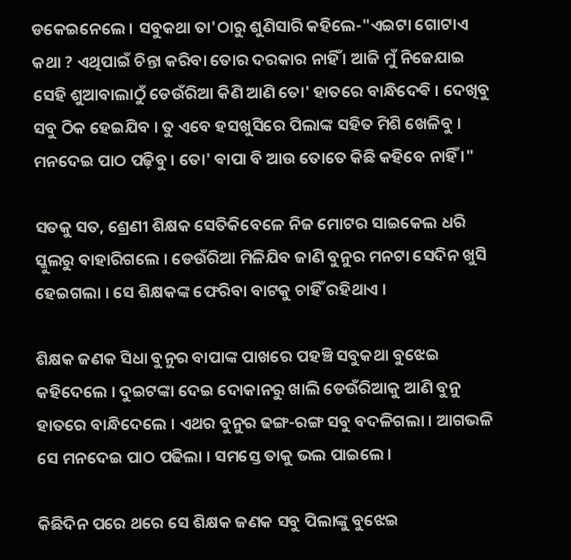ଡକେଇନେଲେ । ସବୁକଥା ତା'ଠାରୁ ଶୁଣିସାରି କହିଲେ-"ଏଇଟା ଗୋଟାଏ କଥା ? ଏଥିପାଇଁ ଚିନ୍ତା କରିବା ତୋର ଦରକାର ନାହିଁ । ଆଜି ମୁଁ ନିଜେଯାଇ ସେହି ଶୁଆବାଲାଠୁଁ ଡେଉଁରିଆ କିଣି ଆଣି ତୋ' ହାତରେ ବାନ୍ଧିଦେଵି । ଦେଖିବୁ ସବୁ ଠିକ ହେଇଯିବ । ତୁ ଏବେ ହସଖୁସିରେ ପିଲାଙ୍କ ସହିତ ମିଶି ଖେଳିବୁ । ମନଦେଇ ପାଠ ପଢ଼ିବୁ । ତୋ' ଵାପା ବି ଆଉ ତୋତେ କିଛି କହିବେ ନାହିଁ ।"

ସତକୁ ସତ, ଶ୍ରେଣୀ ଶିକ୍ଷକ ସେତିକିବେଳେ ନିଜ ମୋଟର ସାଇକେଲ ଧରି ସ୍କୁଲରୁ ବାହାରିଗଲେ । ଡେଉଁରିଆ ମିଳିଯିବ ଜାଣି ବୁନୁର ମନଟା ସେଦିନ ଖୁସି ହେଇଗଲା । ସେ ଶିକ୍ଷକଙ୍କ ଫେରିବା ବାଟକୁ ଚାହିଁ ରହିଥାଏ ।

ଶିକ୍ଷକ ଜଣକ ସିଧା ବୁନୁର ବାପାଙ୍କ ପାଖରେ ପହଞ୍ଚି ସବୁକଥା ବୁଝେଇ କହିଦେଲେ । ଦୁଇଟଙ୍କା ଦେଇ ଦୋକାନରୁ ଖାଲି ଡେଉଁରିଆକୁ ଆଣି ବୁନୁ ହାତରେ ବାନ୍ଧିଦେଲେ । ଏଥର ବୁନୁର ଢଙ୍ଗ-ରଙ୍ଗ ସବୁ ବଦଳିଗଲା । ଆଗଭଳି ସେ ମନଦେଇ ପାଠ ପଢିଲା । ସମସ୍ତେ ତାକୁ ଭଲ ପାଇଲେ ।

କିଛିଦିନ ପରେ ଥରେ ସେ ଶିକ୍ଷକ ଜଣକ ସବୁ ପିଲାଙ୍କୁ ବୁଝେଇ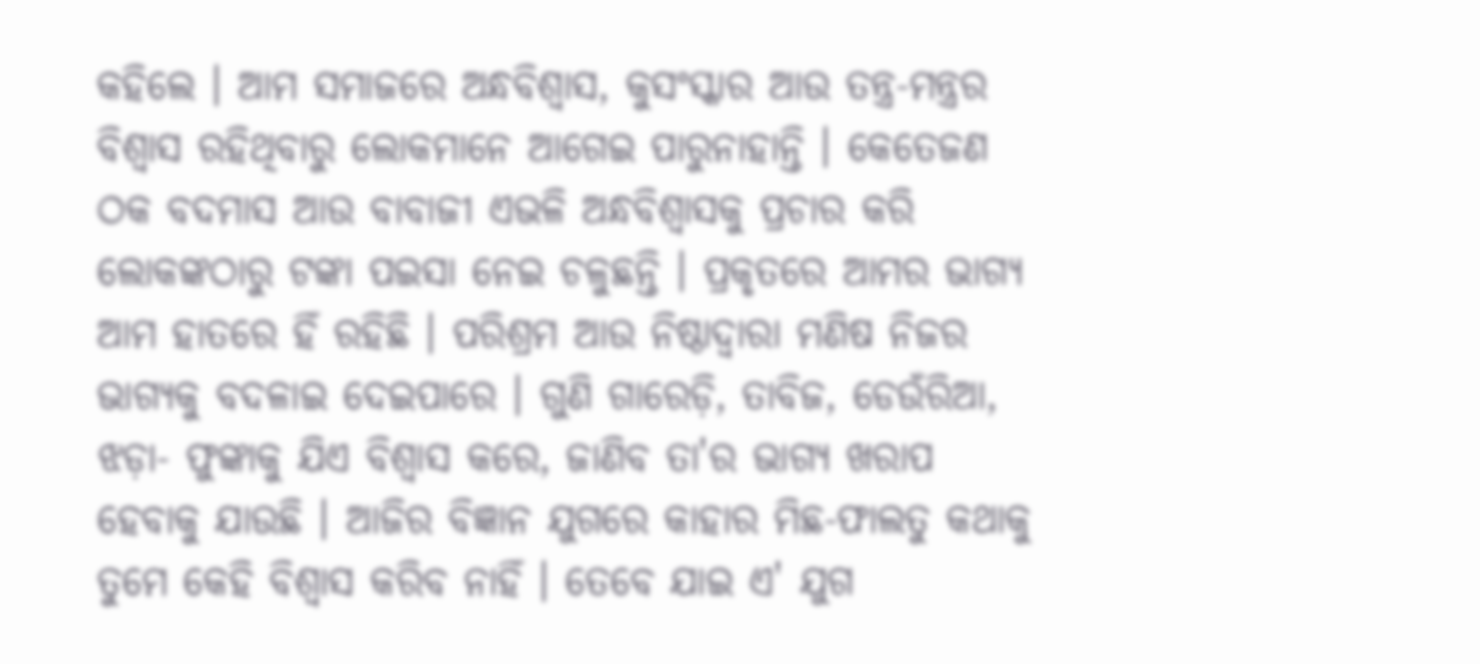କହିଲେ । ଆମ ସମାଜରେ ଅନ୍ଧବିଶ୍ୱାସ, କୁସଂସ୍କାର ଆଉ ତନ୍ତ୍ର-ମନ୍ତ୍ରର ବିଶ୍ୱାସ ରହିଥିବାରୁ ଲୋକମାନେ ଆଗେଇ ପାରୁନାହାନ୍ତି । କେତେଜଣ ଠକ ବଦମାସ ଆଉ ବାବାଜୀ ଏଭଳି ଅନ୍ଧବିଶ୍ଵାସକୁ ପ୍ରଚାର କରି ଲୋକଙ୍କଠାରୁ ଟଙ୍କା ପଇସା ନେଇ ଚଳୁଛନ୍ତି । ପ୍ରକୃତରେ ଆମର ଭାଗ୍ୟ ଆମ ହାତରେ ହିଁ ରହିଛି । ପରିଶ୍ରମ ଆଉ ନିଷ୍ଠାଦ୍ୱାରା ମଣିଷ ନିଜର ଭାଗ୍ୟକୁ ବଦଳାଇ ଦେଇପାରେ । ଗୁଣି ଗାରେଡ଼ି, ତାବିଜ, ଡେଉଁରିଆ, ଝଡ଼ା- ଫୁଙ୍କାକୁ ଯିଏ ବିଶ୍ୱାସ କରେ, ଜାଣିବ ତା'ର ଭାଗ୍ୟ ଖରାପ ହେବାକୁ ଯାଉଛି । ଆଜିର ବିଜ୍ଞାନ ଯୁଗରେ କାହାର ମିଛ-ଫାଲତୁ କଥାକୁ ତୁମେ କେହି ବିଶ୍ୱାସ କରିବ ନାହିଁ । ତେବେ ଯାଇ ଏ' ଯୁଗ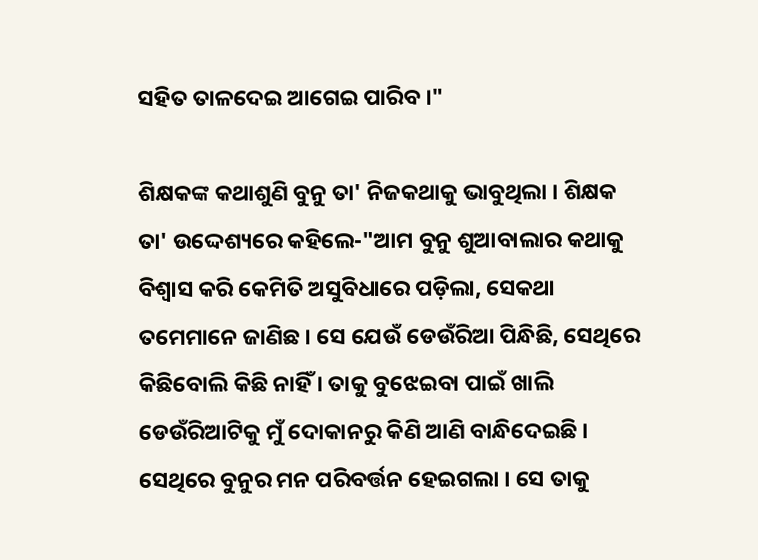ସହିତ ତାଳଦେଇ ଆଗେଇ ପାରିବ ।"

ଶିକ୍ଷକଙ୍କ କଥାଶୁଣି ବୁନୁ ତା' ନିଜକଥାକୁ ଭାବୁଥିଲା । ଶିକ୍ଷକ ତା' ଉଦ୍ଦେଶ୍ୟରେ କହିଲେ-"ଆମ ବୁନୁ ଶୁଆବାଲାର କଥାକୁ ବିଶ୍ଵାସ କରି କେମିତି ଅସୁବିଧାରେ ପଡ଼ିଲା, ସେକଥା ତମେମାନେ ଜାଣିଛ । ସେ ଯେଉଁ ଡେଉଁରିଆ ପିନ୍ଧିଛି, ସେଥିରେ କିଛିବୋଲି କିଛି ନାହିଁ । ତାକୁ ବୁଝେଇବା ପାଇଁ ଖାଲି ଡେଉଁରିଆଟିକୁ ମୁଁ ଦୋକାନରୁ କିଣି ଆଣି ବାନ୍ଧିଦେଇଛି । ସେଥିରେ ବୁନୁର ମନ ପରିବର୍ତ୍ତନ ହେଇଗଲା । ସେ ତାକୁ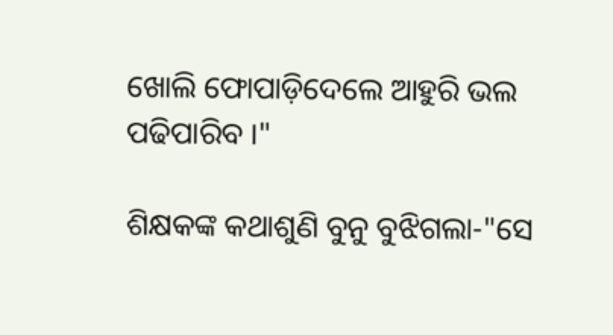ଖୋଲି ଫୋପାଡ଼ିଦେଲେ ଆହୁରି ଭଲ ପଢିପାରିବ ।"

ଶିକ୍ଷକଙ୍କ କଥାଶୁଣି ବୁନୁ ବୁଝିଗଲା-"ସେ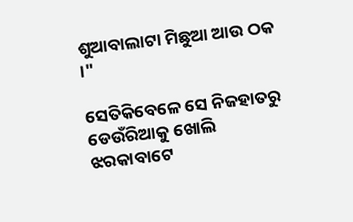ଶୁଆବାଲାଟା ମିଛୁଆ ଆଉ ଠକ ।"

ସେତିକିବେଳେ ସେ ନିଜହାତରୁ ଡେଉଁରିଆକୁ ଖୋଲି ଝରକାବାଟେ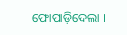ଫୋପାଡ଼ିଦେଲା ।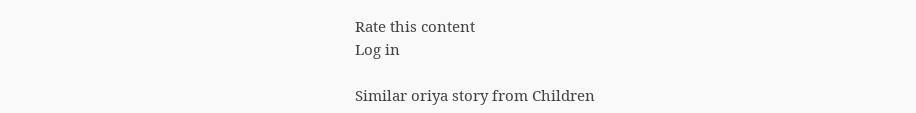Rate this content
Log in

Similar oriya story from Children